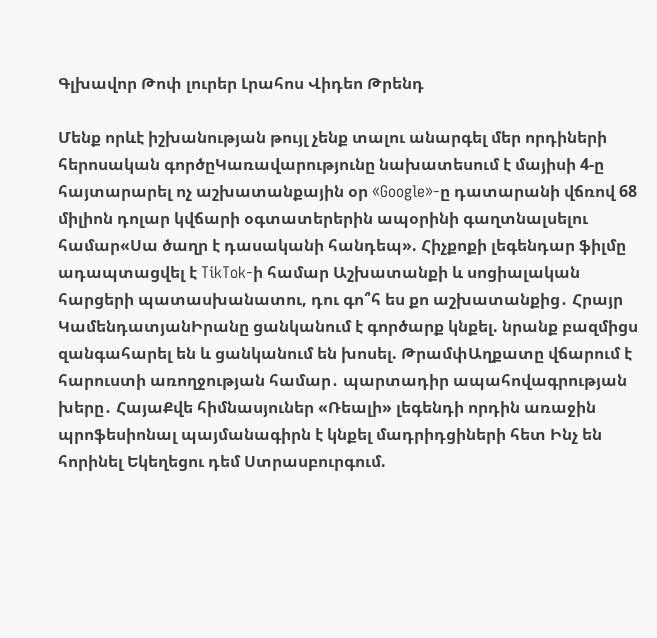Գլխավոր Թոփ լուրեր Լրահոս Վիդեո Թրենդ

Մենք որևէ իշխանության թույլ չենք տալու անարգել մեր որդիների հերոսական գործըԿառավարությունը նախատեսում է մայիսի 4-ը հայտարարել ոչ աշխատանքային օր «Google»-ը դատարանի վճռով 68 միլիոն դոլար կվճարի օգտատերերին ապօրինի գաղտնալսելու համար«Սա ծաղր է դասականի հանդեպ». Հիչքոքի լեգենդար ֆիլմը ադապտացվել է TikTok-ի համար Աշխատանքի և սոցիալական հարցերի պատասխանատու, դու գո՞հ ես քո աշխատանքից․ Հրայր ԿամենդատյանԻրանը ցանկանում է գործարք կնքել. նրանք բազմիցս զանգահարել են և ցանկանում են խոսել. ԹրամփԱղքատը վճարում է հարուստի առողջության համար․ պարտադիր ապահովագրության խերը․ ՀայաՔվե հիմնասյուներ «Ռեալի» լեգենդի որդին առաջին պրոֆեսիոնալ պայմանագիրն է կնքել մադրիդցիների հետ Ինչ են հորինել Եկեղեցու դեմ Ստրասբուրգում.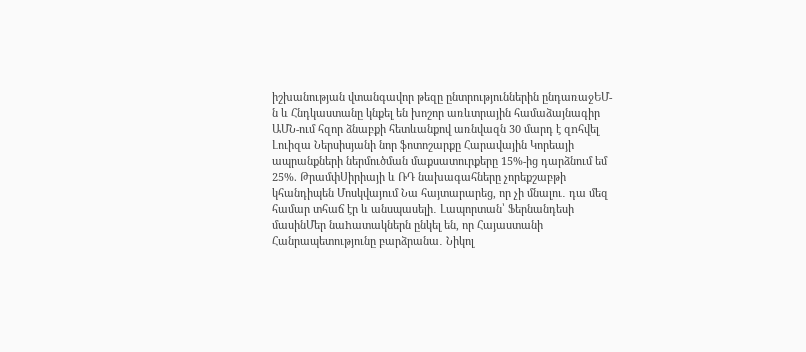իշխանության վտանգավոր թեզը ընտրություններին ընդառաջԵՄ-ն և Հնդկաստանը կնքել են խոշոր առևտրային համաձայնագիր ԱՄՆ-ում հզոր ձնաբքի հետևանքով առնվազն 30 մարդ է զnհվել Լուիզա Ներսիսյանի նոր ֆոտոշարքը Հարավային Կորեայի ապրանքների ներմուծման մաքսատուրքերը 15%-ից դարձնում եմ 25%. ԹրամփՍիրիայի և ՌԴ նախագահները չորեքշաբթի կհանդիպեն Մոսկվայում Նա հայտարարեց, որ չի մնալու․ դա մեզ համար տհաճ էր և անսպասելի․ Լապորտան՝ Ֆերնանդեսի մասինՄեր նաhատակներն ընկել են, որ Հայաստանի Հանրապետությունը բարձրանա․ Նիկոլ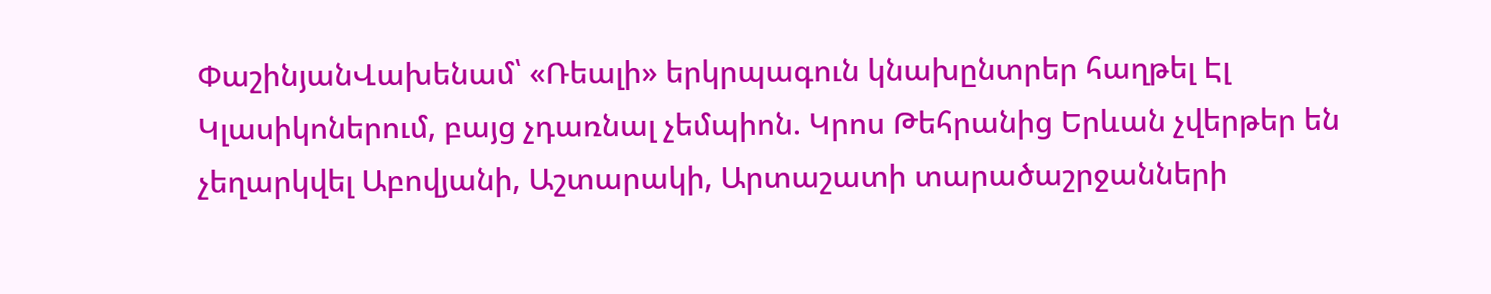ՓաշինյանՎախենամ՝ «Ռեալի» երկրպագուն կնախընտրեր հաղթել Էլ Կլասիկոներում, բայց չդառնալ չեմպիոն. Կրոս Թեհրանից Երևան չվերթեր են չեղարկվել Աբովյանի, Աշտարակի, Արտաշատի տարածաշրջանների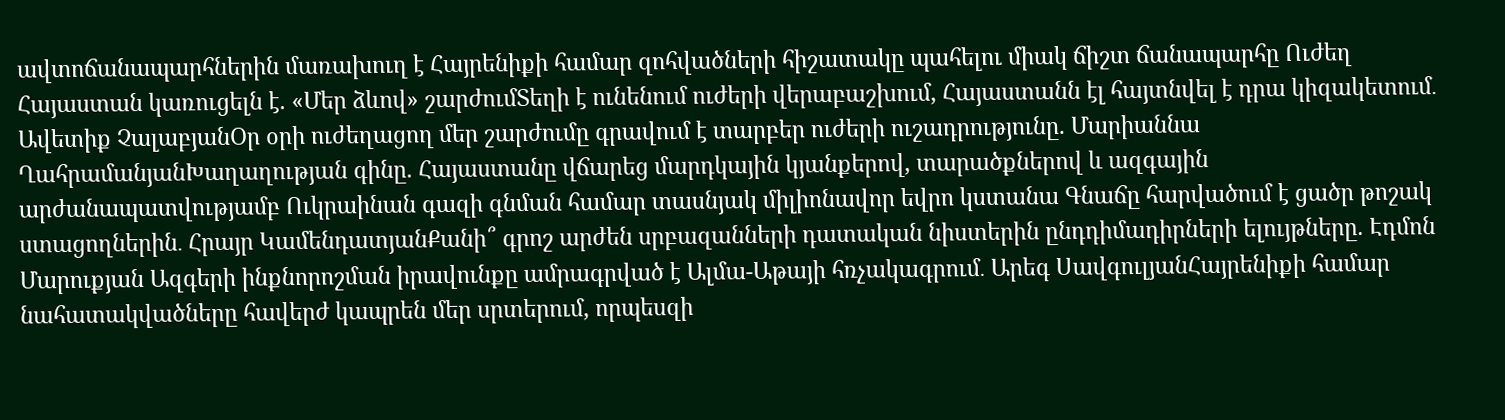ավտոճանապարհներին մառախուղ է Հայրենիքի համար զոհվածների հիշատակը պահելու միակ ճիշտ ճանապարհը Ուժեղ Հայաստան կառուցելն է. «Մեր ձևով» շարժումՏեղի է ունենում ուժերի վերաբաշխում, Հայաստանն էլ հայտնվել է դրա կիզակետում․ Ավետիք ՉալաբյանՕր օրի ուժեղացող մեր շարժումը գրավում է տարբեր ուժերի ուշադրությունը. Մարիաննա ՂահրամանյանԽաղաղության գինը. Հայաստանը վճարեց մարդկային կյանքերով, տարածքներով և ազգային արժանապատվությամբ Ուկրաինան գազի գնման համար տասնյակ միլիոնավոր եվրո կստանա Գնաճը հարվածում է ցածր թոշակ ստացողներին․ Հրայր ԿամենդատյանՔանի՞ գրոշ արժեն սրբազանների դատական նիստերին ընդդիմադիրների ելույթները. Էդմոն Մարուքյան Ազգերի ինքնորոշման իրավունքը ամրագրված է Ալմա-Աթայի հռչակագրում․ Արեգ ՍավգուլյանՀայրենիքի համար նահատակվածները հավերժ կապրեն մեր սրտերում, որպեսզի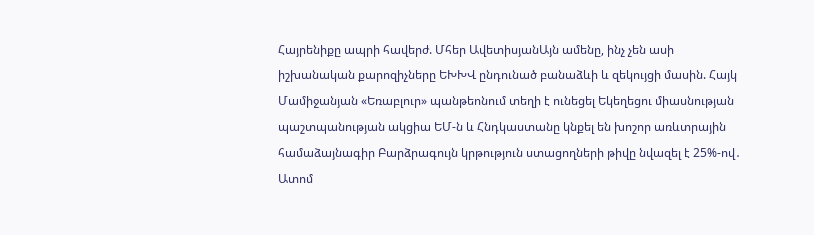Հայրենիքը ապրի հավերժ. Մհեր ԱվետիսյանԱյն ամենը, ինչ չեն ասի իշխանական քարոզիչները ԵԽԽՎ ընդունած բանաձևի և զեկույցի մասին. Հայկ Մամիջանյան «Եռաբլուր» պանթեոնում տեղի է ունեցել Եկեղեցու միասնության պաշտպանության ակցիա ԵՄ-ն և Հնդկաստանը կնքել են խոշոր առևտրային համաձայնագիր Բարձրագույն կրթություն ստացողների թիվը նվազել է 25%-ով․ Ատոմ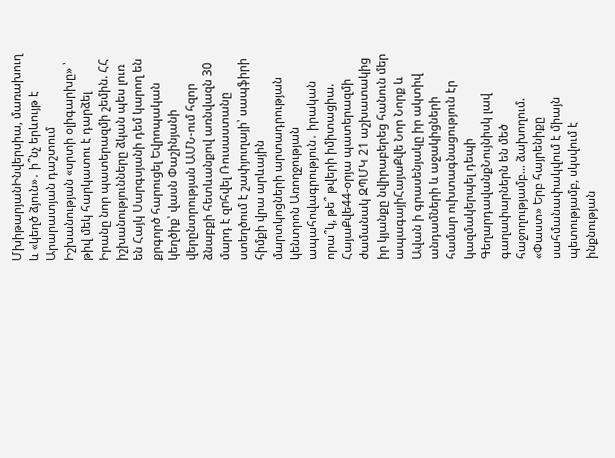ՄխիթարյանԻնվերսիա, մառախուղ և «կեղծ ձյուն»․ ի՞նչ երևույթ է Արարատյան դաշտում Իշխանության «սրտի օլիգարխը» ՝ թիվ մեկ հարկատու է դարձել Իրանը նոր պատերազմի շեմին. ՀՀ իշխանությունները ձկան պես լուռ են Հայկ Սարգսյանի դեմ կարող են քրգործ հարուցել Եվրոպական կեղծիք՝ վասն Փաշինյանի վերընտրության ԱՄՆ-ում հզոր ձնաբքի հետևանքով առնվազն 30 մարդ է զnհվել Ռուսաստանը ստեղծում է շափյուղայի՝ սապֆիրի հիմքի վրա արևային մարտկոցների արտադրության կենտրոն Առողջության ապահովագրություն․ իրական որա՞կ, թե՞ թվերի իմիտացիա. ՀայաՔվե44-օրյա պատերազմի ժամանակ ԶՊՄԿ 21 աշխատակից իր կյանքը նվիրաբերեց հանուն մեր ապագայիՀայաՔվե Նոր Նորք և Ավան ի գրասենյակը իր ակտիվ անդամների և աջակիցների համար ուխտագնացություն էր կազմակերպել դեպի ԳեղարդավանքՆույնիսկ լավ գաղափարներն են մեծ հաջողությամբ... ձախողում. «Փաստ» Երբ հայրենիքը սահմանափակվում է միայն պետությամբ, սկսվում է ինքնության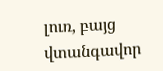լուռ, բայց վտանգավոր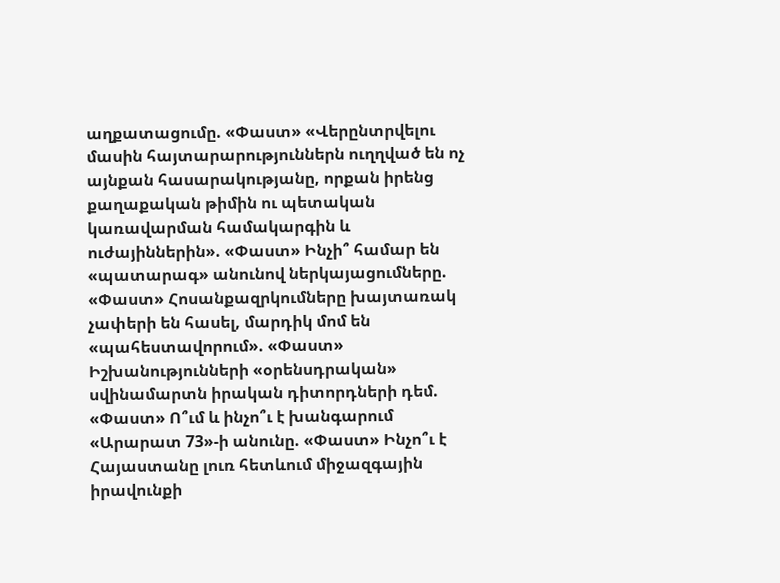աղքատացումը. «Փաստ» «Վերընտրվելու մասին հայտարարություններն ուղղված են ոչ այնքան հասարակությանը, որքան իրենց քաղաքական թիմին ու պետական կառավարման համակարգին և ուժայիններին». «Փաստ» Ինչի՞ համար են «պատարագ» անունով ներկայացումները. «Փաստ» Հոսանքազրկումները խայտառակ չափերի են հասել, մարդիկ մոմ են «պահեստավորում». «Փաստ» Իշխանությունների «օրենսդրական» սվինամարտն իրական դիտորդների դեմ. «Փաստ» Ո՞ւմ և ինչո՞ւ է խանգարում «Արարատ 73»-ի անունը. «Փաստ» Ինչո՞ւ է Հայաստանը լուռ հետևում միջազգային իրավունքի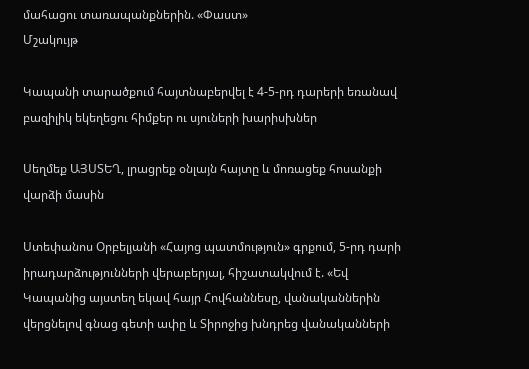մահացու տառապանքներին. «Փաստ»
Մշակույթ

Կապանի տարածքում հայտնաբերվել է 4-5-րդ դարերի եռանավ բազիլիկ եկեղեցու հիմքեր ու սյուների խարիսխներ

Սեղմեք ԱՅՍՏԵՂ, լրացրեք օնլայն հայտը և մոռացեք հոսանքի վարձի մասին

Ստեփանոս Օրբելյանի «Հայոց պատմություն» գրքում, 5-րդ դարի իրադարձությունների վերաբերյալ, հիշատակվում է. «Եվ Կապանից այստեղ եկավ հայր Հովհաննեսը, վանականներին վերցնելով գնաց գետի ափը և Տիրոջից խնդրեց վանականների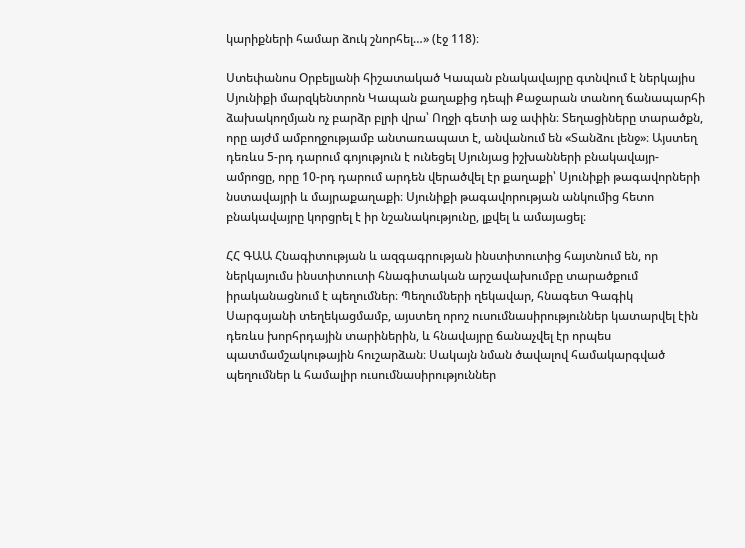կարիքների համար ձուկ շնորհել…» (էջ 118)։

Ստեփանոս Օրբելյանի հիշատակած Կապան բնակավայրը գտնվում է ներկայիս Սյունիքի մարզկենտրոն Կապան քաղաքից դեպի Քաջարան տանող ճանապարհի ձախակողմյան ոչ բարձր բլրի վրա՝ Ողջի գետի աջ ափին։ Տեղացիները տարածքն, որը այժմ ամբողջությամբ անտառապատ է, անվանում են «Տանձու լենջ»։ Այստեղ դեռևս 5-րդ դարում գոյություն է ունեցել Սյունյաց իշխանների բնակավայր-ամրոցը, որը 10-րդ դարում արդեն վերածվել էր քաղաքի՝ Սյունիքի թագավորների նստավայրի և մայրաքաղաքի։ Սյունիքի թագավորության անկումից հետո բնակավայրը կորցրել է իր նշանակությունը, լքվել և ամայացել։

ՀՀ ԳԱԱ Հնագիտության և ազգագրության ինստիտուտից հայտնում են, որ ներկայումս ինստիտուտի հնագիտական արշավախումբը տարածքում իրականացնում է պեղումներ։ Պեղումների ղեկավար, հնագետ Գագիկ Սարգսյանի տեղեկացմամբ, այստեղ որոշ ուսումնասիրություններ կատարվել էին դեռևս խորհրդային տարիներին, և հնավայրը ճանաչվել էր որպես պատմամշակութային հուշարձան։ Սակայն նման ծավալով համակարգված պեղումներ և համալիր ուսումնասիրություններ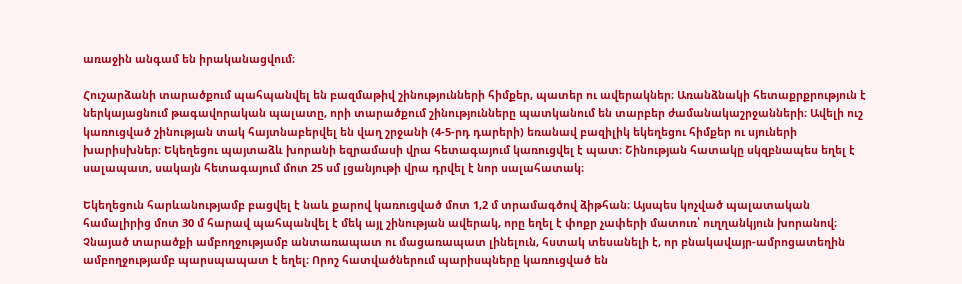առաջին անգամ են իրականացվում։

Հուշարձանի տարածքում պահպանվել են բազմաթիվ շինությունների հիմքեր, պատեր ու ավերակներ։ Առանձնակի հետաքրքրություն է ներկայացնում թագավորական պալատը, որի տարածքում շինությունները պատկանում են տարբեր ժամանակաշրջանների։ Ավելի ուշ կառուցված շինության տակ հայտնաբերվել են վաղ շրջանի (4-5-րդ դարերի) եռանավ բազիլիկ եկեղեցու հիմքեր ու սյուների խարիսխներ։ Եկեղեցու պայտաձև խորանի եզրամասի վրա հետագայում կառուցվել է պատ։ Շինության հատակը սկզբնապես եղել է սալապատ, սակայն հետագայում մոտ 25 սմ լցանյութի վրա դրվել է նոր սալահատակ։

Եկեղեցուն հարևանությամբ բացվել է նաև քարով կառուցված մոտ 1,2 մ տրամագծով ձիթհան։ Այսպես կոչված պալատական համալիրից մոտ 30 մ հարավ պահպանվել է մեկ այլ շինության ավերակ, որը եղել է փոքր չափերի մատուռ՝ ուղղանկյուն խորանով։ Չնայած տարածքի ամբողջությամբ անտառապատ ու մացառապատ լինելուն, հստակ տեսանելի է, որ բնակավայր-ամրոցատեղին ամբողջությամբ պարսպապատ է եղել։ Որոշ հատվածներում պարիսպները կառուցված են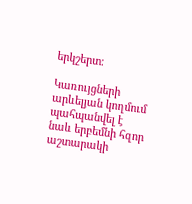երկշերտ։

Կառույցների արևելյան կողմում պահպանվել է նաև երբեմնի հզոր աշտարակի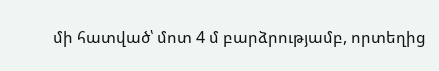մի հատված՝ մոտ 4 մ բարձրությամբ, որտեղից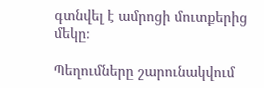գտնվել է ամրոցի մուտքերից մեկը։

Պեղումները շարունակվում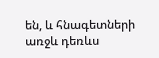են, և հնագետների առջև դեռևս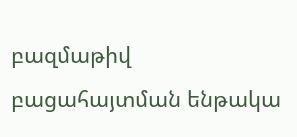բազմաթիվ բացահայտման ենթակա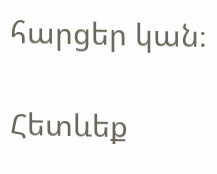հարցեր կան։

Հետևեք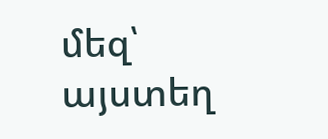մեզ՝ այստեղ